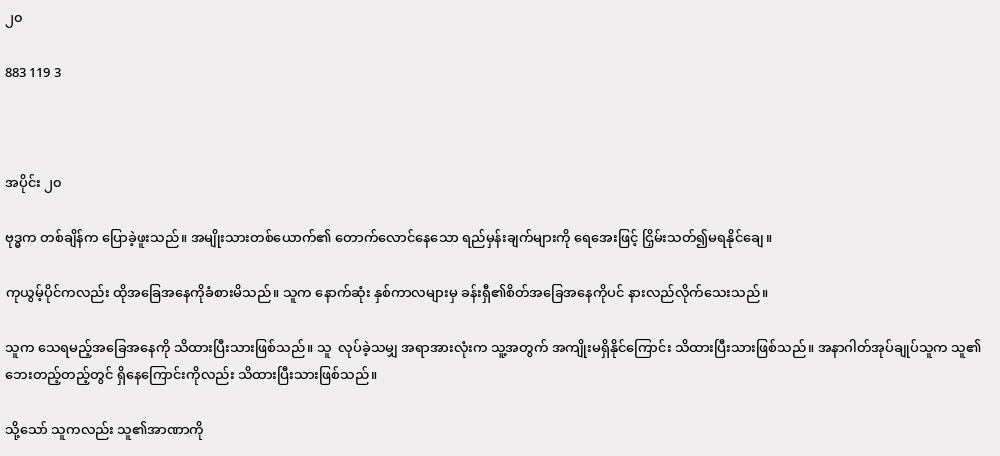၂၀

883 119 3



အပိုင်း ၂၀

ဗုဒ္ဓက တစ်ချိန်က ပြောခဲ့ဖူးသည်။ အမျိုးသားတစ်ယောက်၏ တောက်လောင်နေသော ရည်မှန်းချက်များကို ရေအေးဖြင့် ငြှိမ်းသတ်၍မရနိုင်ချေ။

ကုယွမ့်ပိုင်ကလည်း ထိုအခြေအနေကိုခံစားမိသည်။ သူက နောက်ဆုံး နှစ်ကာလများမှ ခန်းရှီ၏စိတ်အခြေအနေကိုပင် နားလည်လိုက်သေးသည်။

သူက သေရမည့်အခြေအနေကို သိထားပြီးသားဖြစ်သည်။ သူ  လုပ်ခဲ့သမျှ အရာအားလုံးက သူ့အတွက် အကျိုးမရှိနိုင်ကြောင်း သိထားပြီးသားဖြစ်သည်။ အနာဂါတ်အုပ်ချုပ်သူက သူ၏ဘေးတည့်တည့်တွင် ရှိနေကြောင်းကိုလည်း သိထားပြီးသားဖြစ်သည်။

သို့သော် သူကလည်း သူ၏အာဏာကို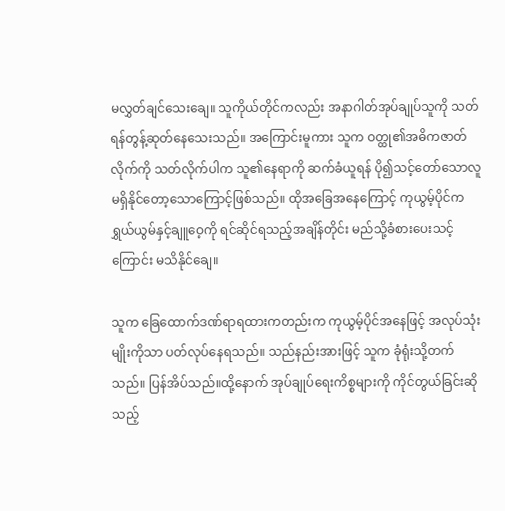မလွှတ်ချင်သေးချေ။ သူကိုယ်တိုင်ကလည်း အနာဂါတ်အုပ်ချုပ်သူကို သတ်ရန်တွန့်ဆုတ်နေသေးသည်။ အကြောင်းမူကား သူက ဝတ္ထု၏အဓိကဇာတ်လိုက်ကို သတ်လိုက်ပါက သူ၏နေရာကို ဆက်ခံယူရန် ပို၍သင့်တော်သောလူ မရှိနိုင်တော့သောကြောင့်ဖြစ်သည်။ ထိုအခြေအနေကြောင့် ကုယွမ့်ပိုင်က ရွှယ်ယွမ်နှင့်ချူဝေ့ကို ရင်ဆိုင်ရသည့်အချိန်တိုင်း မည်သို့ခံစားပေးသင့် ကြောင်း မသိနိုင်ချေ။

သူက ခြေထောက်ဒဏ်ရာရထားကတည်းက ကုယွမ့်ပိုင်အနေဖြင့် အလုပ်သုံးမျိုးကိုသာ ပတ်လုပ်နေရသည်။ သည်နည်းအားဖြင့် သူက ခုံရုံးသို့တက်သည်။ ပြန်အိပ်သည်။ထို့နောက် အုပ်ချုပ်ရေးကိစ္စများကို ကိုင်တွယ်ခြင်းဆိုသည့်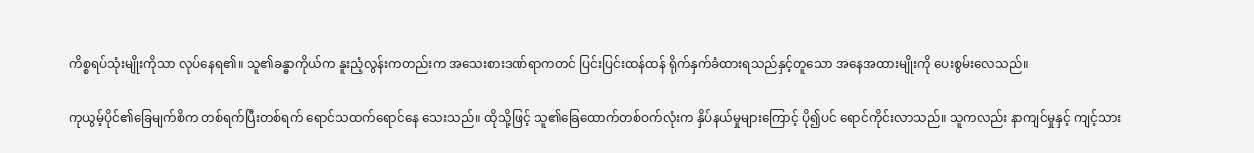ကိစ္စရပ်သုံးမျိုးကိုသာ လုပ်နေရ၏။ သူ၏ခန္ဓာကိုယ်က နူးညံ့လွန်းကတည်းက အသေးစားဒဏ်ရာကတင် ပြင်းပြင်းထန်ထန် ရိုက်နှက်ခံထားရသည်နှင့်တူသော အနေအထားမျိုးကို ပေးစွမ်းလေသည်။

ကုယွမ့်ပိုင်၏ခြေမျက်စိက တစ်ရက်ပြီးတစ်ရက် ရောင်သထက်ရောင်နေ သေးသည်။ ထိုသို့ဖြင့် သူ၏ခြေထောက်တစ်ဝက်လုံးက နှိပ်နယ်မှုများကြောင့် ပို၍ပင် ရောင်ကိုင်းလာသည်။ သူကလည်း နာကျင်မှုနှင့် ကျင့်သား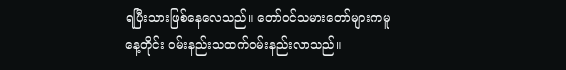ရပြီးသားဖြစ်နေလေသည်။ တော်ဝင်သမားတော်များကမူ နေ့တိုင်း ဝမ်းနည်းသထက်ဝမ်းနည်းလာသည်။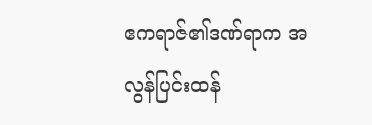ဧကရာဇ်၏ဒဏ်ရာက အလွန်ပြင်းထန်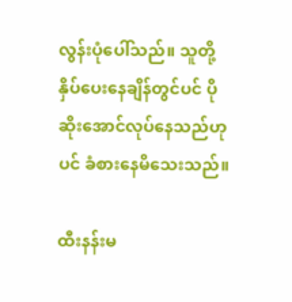လွန်းပုံပေါ်သည်။ သူတို့ နှိပ်ပေးနေချိန်တွင်ပင် ပိုဆိုးအောင်လုပ်နေသည်ဟုပင် ခံစားနေမိသေးသည်။

ထီးနန်းမ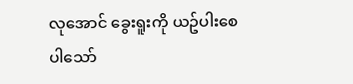လုအောင် ခွေးရူးကို ယဥ်ပါးစေပါသော်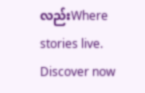လည်းWhere stories live. Discover now